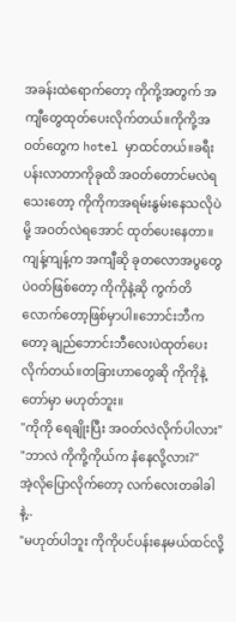အခန်းထဲရောက်တော့ ကိုကို့အတွက် အကျီတွေထုတ်ပေးလိုက်တယ်။ကိုကို့အဝတ်တွေက hotel မှာထင်တယ်။ခရီးပန်းလာတာကိုခုထိ အဝတ်တောင်မလဲရသေးတော့ ကိုကိုကအရမ်းနွမ်းနေသလိုပဲမို့ အဝတ်လဲရအောင် ထုတ်ပေးနေတာ။ကျန့်ကျန့်က အကျီဆို ခုတလောအပွတွေပဲဝတ်ဖြစ်တော့ ကိုကိုနဲ့ဆို ကွက်တိလောက်တော့ဖြစ်မှာပါ။ဘောင်းဘီကတော့ ချည်ဘောင်းဘီလေးပဲထုတ်ပေးလိုက်တယ်။တခြားဟာတွေဆို ကိုကိုနဲ့တော်မှာ မဟုတ်ဘူး။
"ကိုကို ရေချိုးပြီး အဝတ်လဲလိုက်ပါလား"
"ဘာလဲ ကိုကို့ကိုယ်က နံနေလို့လား?"
အဲ့လိုပြောလိုက်တော့ လက်လေးတခါခါနဲ့..
"မဟုတ်ပါဘူး ကိုကိုပင်ပန်းနေမယ်ထင်လို့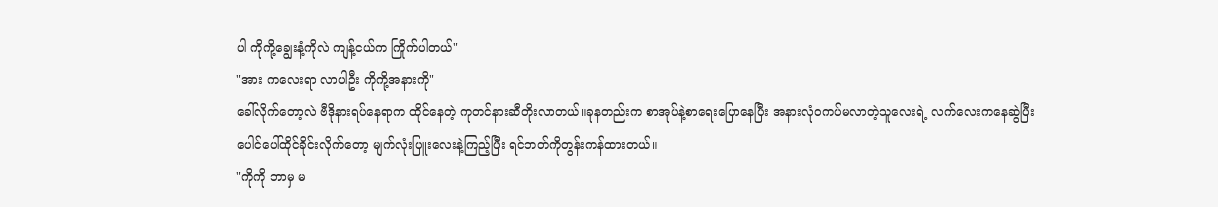ပါ ကိုကို့ချွေးနံ့ကိုလဲ ကျန့်ငယ်က ကြိုက်ပါတယ်"
"အား ကလေးရာ လာပါဦး ကိုကို့အနားကို"
ခေါ်လိုက်တော့လဲ ဗီဒိုနားရပ်နေရာက ထိုင်နေတဲ့ ကုတင်နားဆီတိုးလာတယ်။ခုနတည်းက စာအုပ်နဲ့စာရေးပြောနေပြီး အနားလုံဝကပ်မလာတဲ့သူလေးရဲ့ လက်လေးကနေဆွဲပြီး ပေါင်ပေါ်ထိုင်ခိုင်းလိုက်တော့ မျက်လုံးပြူးလေးနဲ့ကြည့်ပြီး ရင်ဘတ်ကိုတွန်းကန်ထားတယ်။
"ကိုကို ဘာမှ မ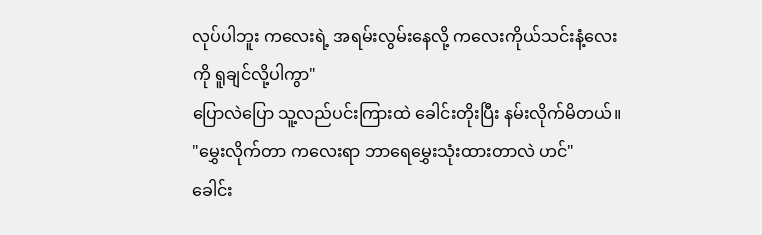လုပ်ပါဘူး ကလေးရဲ့ အရမ်းလွမ်းနေလို့ ကလေးကိုယ်သင်းနံ့လေးကို ရူချင်လို့ပါကွာ"
ပြောလဲပြော သူ့လည်ပင်းကြားထဲ ခေါင်းတိုးပြီး နမ်းလိုက်မိတယ်။
"မွှေးလိုက်တာ ကလေးရာ ဘာရေမွှေးသုံးထားတာလဲ ဟင်"
ခေါင်း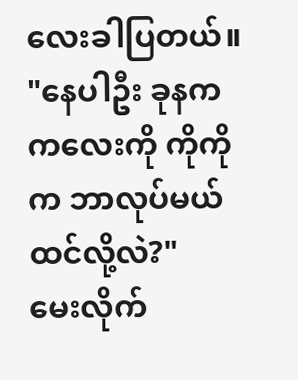လေးခါပြတယ်။
"နေပါဦး ခုနက ကလေးကို ကိုကိုက ဘာလုပ်မယ်ထင်လို့လဲ?"
မေးလိုက်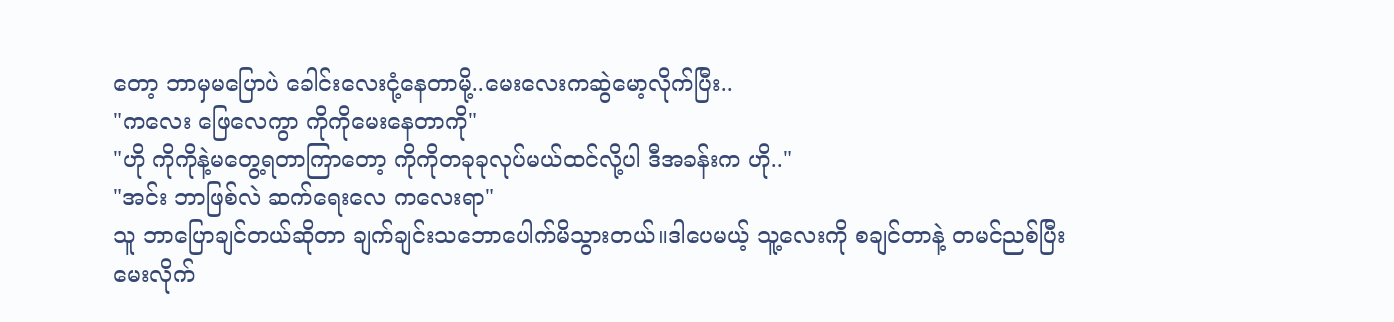တော့ ဘာမှမပြောပဲ ခေါင်းလေးငုံ့နေတာမို့..မေးလေးကဆွဲမော့လိုက်ပြီး..
"ကလေး ဖြေလေကွာ ကိုကိုမေးနေတာကို"
"ဟို ကိုကိုနဲ့မတွေ့ရတာကြာတော့ ကိုကိုတခုခုလုပ်မယ်ထင်လို့ပါ ဒီအခန်းက ဟို.."
"အင်း ဘာဖြစ်လဲ ဆက်ရေးလေ ကလေးရာ"
သူ ဘာပြောချင်တယ်ဆိုတာ ချက်ချင်းသဘောပေါက်မိသွားတယ်။ဒါပေမယ့် သူ့လေးကို စချင်တာနဲ့ တမင်ညစ်ပြီးမေးလိုက်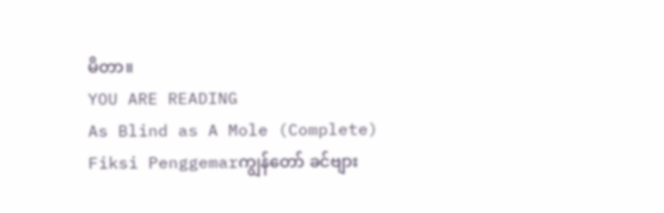မိတာ။
YOU ARE READING
As Blind as A Mole (Complete)
Fiksi Penggemarကျွန်တော် ခင်ဗျား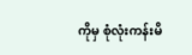ကိုမှ စုံလုံးကန်းမိ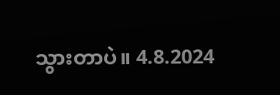သွားတာပဲ။ 4.8.2024